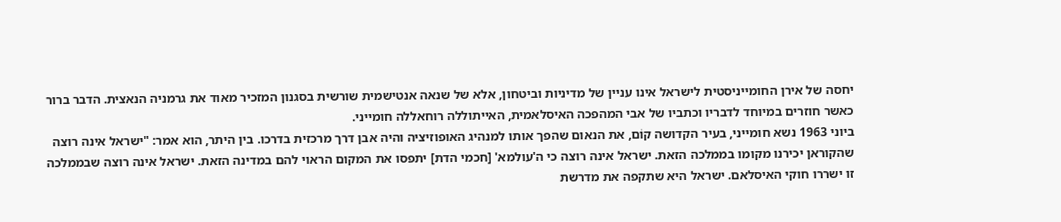יחסה של אירן החומייניסטית לישראל אינו עניין של מדיניות וביטחון, אלא של שנאה אנטישמית שורשית בסגנון המזכיר מאוד את גרמניה הנאצית. הדבר ברור כאשר חוזרים במיוחד לדבריו וכתביו של אבי המהפכה האיסלאמית, האייתוללה רוחאללה חומייני.
ביוני 1963 נשא חומייני, בעיר הקדושה קוֹם, את הנאום שהפך אותו למנהיג האופוזיציה והיה אבן דרך מרכזית בדרכו. בין היתר, הוא אמר: "ישראל אינה רוצה שהקוראן יכירנו מקומו בממלכה הזאת. ישראל אינה רוצה כי ה'עולמא' [חכמי הדת] יתפסו את המקום הראוי להם במדינה הזאת. ישראל אינה רוצה שבממלכה זו ישררו חוקי האיסלאם. ישראל היא שתקפה את מדרשת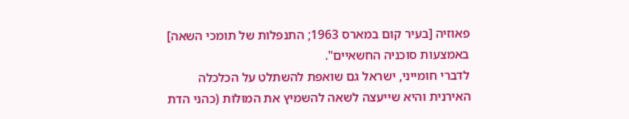פאוזיה [בעיר קום במארס 1963; התנפלות של תומכי השאה] באמצעות סוכניה החשאיים".
לדברי חומייני, ישראל גם שואפת להשתלט על הכלכלה האירנית והיא שייעצה לשאה להשמיץ את המוּלוֹת (כהני הדת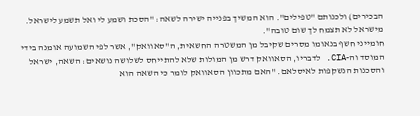הבכירים) ולכנותם "טפילים". הוא המשיך בפנייה ישירה לשאה: "הסכת ושמע לי ואל תשמע לישראל. מישראל לא תצמח לך שום טובה".
חומייני חשף בנאומו מסרים שקיבל מן המשטרה החשאית, ה"סאוואק", אשר לפי השמועה אומנה בידי המוסד וה-CIA. לדבריו, הסאוואק דרש מן המולות שלא להתייחס לשלושה נושאים: השאה, ישראל והסכנות הנשקפות לאיסלאם. "האם מתכוון הסאוואק לומר כי השאה הוא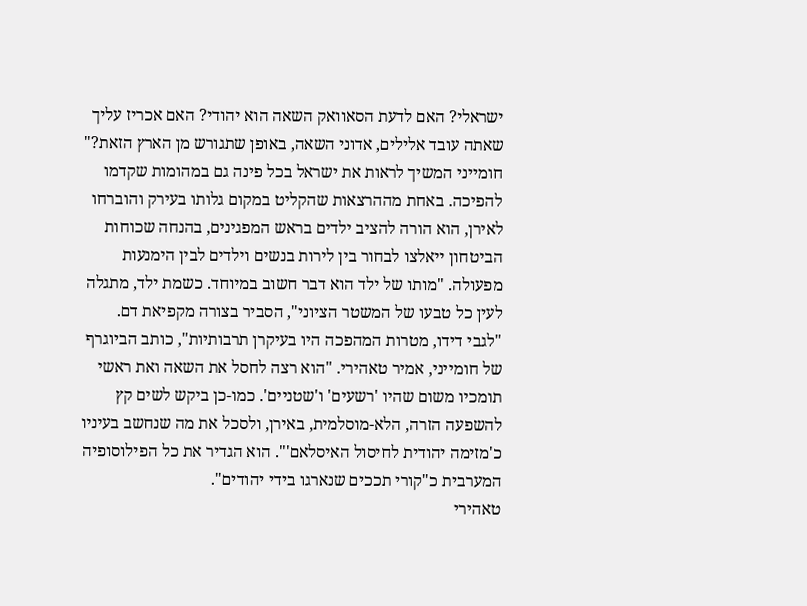ישראלי? האם לדעת הסאוואק השאה הוא יהודי? האם אכריז עליך שאתה עובד אלילים, אדוני השאה, באופן שתגורש מן הארץ הזאת?"
חומייני המשיך לראות את ישראל בכל פינה גם במהומות שקדמו להפיכה. באחת מההרצאות שהקליט במקום גלותו בעירק והוברחו לאירן, הוא הורה להציב ילדים בראש המפגינים, בהנחה שכוחות הביטחון ייאלצו לבחור בין לירות בנשים וילדים לבין הימנעות מפעולה. "מותו של ילד הוא דבר חשוב במיוחד. כשמת ילד, מתגלה לעין כל טבעו של המשטר הציוני", הסביר בצורה מקפיאת דם.
"לגבי דידו, מטרות המהפכה היו בעיקרן תרבותיות", כותב הביוגרף של חומייני, אמיר טאהירי. "הוא רצה לחסל את השאה ואת ראשי תומכיו משום שהיו 'רשעים' ו'שטניים'. כמו-כן ביקש לשים קץ להשפעה הזרה, הלא-מוסלמית, באירן, ולסכל את מה שנחשב בעיניו כ'מזימה יהודית לחיסול האיסלאם'". הוא הגדיר את כל הפילוסופיה המערבית כ"קורי תככים שנארגו בידי יהודים".
טאהירי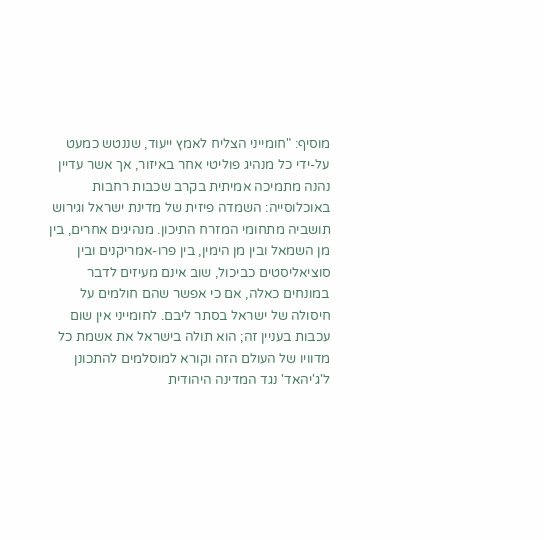מוסיף: "חומייני הצליח לאמץ ייעוד, שננטש כמעט על-ידי כל מנהיג פוליטי אחר באיזור, אך אשר עדיין נהנה מתמיכה אמיתית בקרב שכבות רחבות באוכלוסייה: השמדה פיזית של מדינת ישראל וגירוש תושביה מתחומי המזרח התיכון. מנהיגים אחרים, בין מן השמאל ובין מן הימין, בין פרו-אמריקנים ובין סוציאליסטים כביכול, שוב אינם מעיזים לדבר במונחים כאלה, אם כי אפשר שהם חולמים על חיסולה של ישראל בסתר ליבם. לחומייני אין שום עכבות בעניין זה; הוא תולה בישראל את אשמת כל מדוויו של העולם הזה וקורא למוסלמים להתכונן ל'ג'יהאד' נגד המדינה היהודית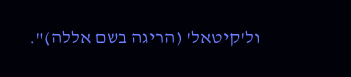ול'קיטאל' (הריגה בשם אללה)".